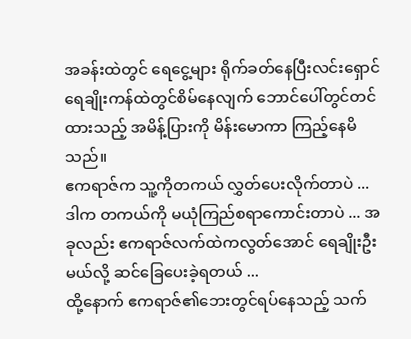အခန်းထဲတွင် ရေငွေ့များ ရိုက်ခတ်နေပြီးလင်းရှောင် ရေချိုးကန်ထဲတွင်စိမ်နေလျက် ဘောင်ပေါ်တွင်တင်ထားသည့် အမိန့်ပြားကို မိန်းမောကာ ကြည့်နေမိသည်။
ဧကရာဇ်က သူ့ကိုတကယ် လွှတ်ပေးလိုက်တာပဲ ...
ဒါက တကယ်ကို မယုံကြည်စရာကောင်းတာပဲ ... အခုလည်း ဧကရာဇ်လက်ထဲကလွတ်အောင် ရေချိုးဦးမယ်လို့ ဆင်ခြေပေးခဲ့ရတယ် ...
ထို့နောက် ဧကရာဇ်၏ဘေးတွင်ရပ်နေသည့် သက်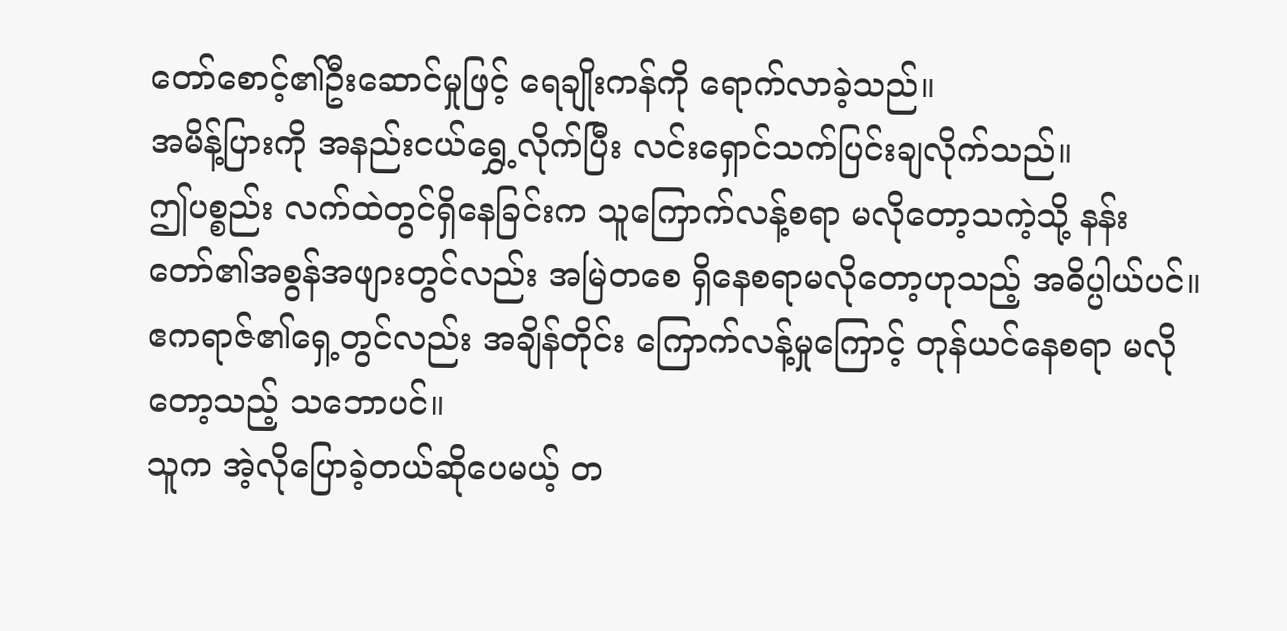တော်စောင့်၏ဦးဆောင်မှုဖြင့် ရေချိုးကန်ကို ရောက်လာခဲ့သည်။
အမိန့်ပြားကို အနည်းငယ်ရွှေ့လိုက်ပြီး လင်းရှောင်သက်ပြင်းချလိုက်သည်။
ဤပစ္စည်း လက်ထဲတွင်ရှိနေခြင်းက သူကြောက်လန့်စရာ မလိုတော့သကဲ့သို့ နန်းတော်၏အစွန်အဖျားတွင်လည်း အမြဲတစေ ရှိနေစရာမလိုတော့ဟုသည့် အဓိပ္ပါယ်ပင်။ ဧကရာဇ်၏ရှေ့တွင်လည်း အချိန်တိုင်း ကြောက်လန့်မှုကြောင့် တုန်ယင်နေစရာ မလိုတော့သည့် သဘောပင်။
သူက အဲ့လိုပြောခဲ့တယ်ဆိုပေမယ့် တ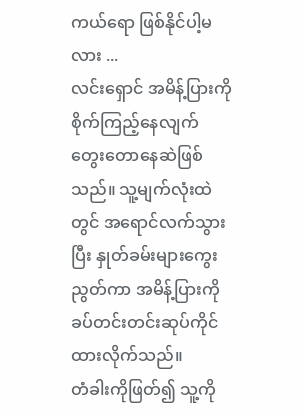ကယ်ရော ဖြစ်နိုင်ပါ့မလား ...
လင်းရှောင် အမိန့်ပြားကို စိုက်ကြည့်နေလျက် တွေးတောနေဆဲဖြစ်သည်။ သူ့မျက်လုံးထဲတွင် အရောင်လက်သွားပြီး နှုတ်ခမ်းများကွေးညွတ်ကာ အမိန့်ပြားကို ခပ်တင်းတင်းဆုပ်ကိုင်ထားလိုက်သည်။
တံခါးကိုဖြတ်၍ သူ့ကို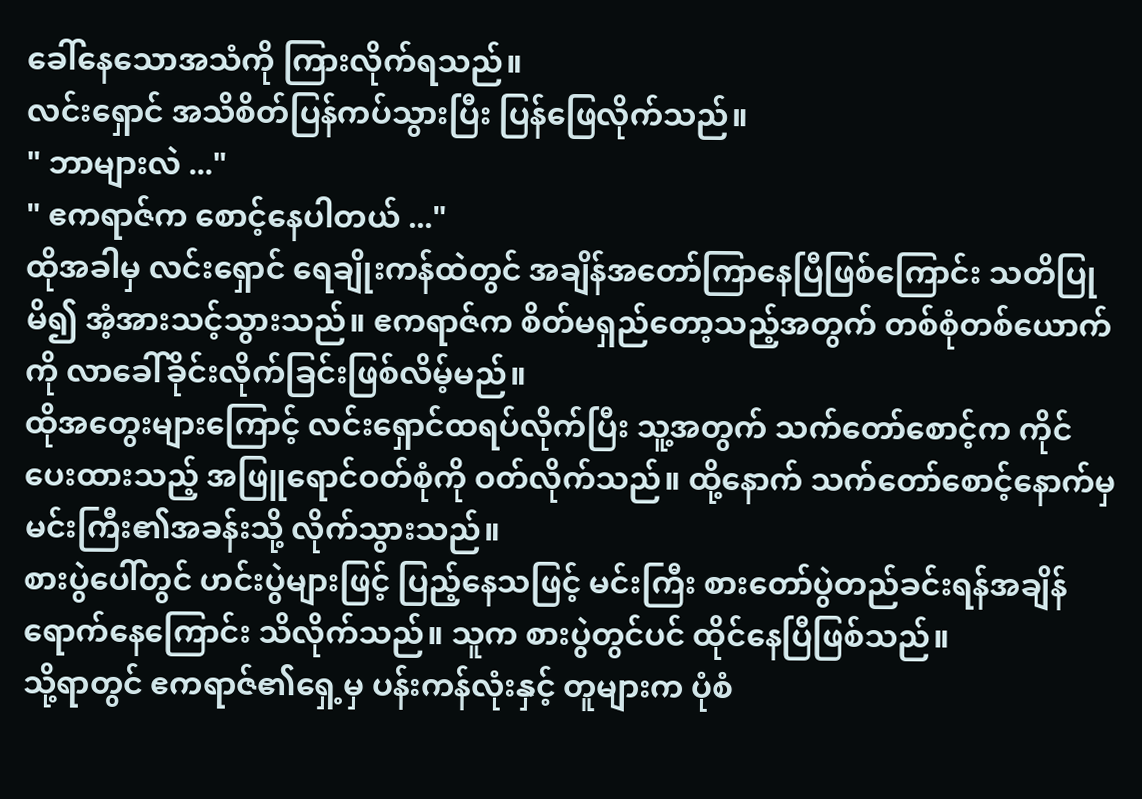ခေါ်နေသောအသံကို ကြားလိုက်ရသည်။
လင်းရှောင် အသိစိတ်ပြန်ကပ်သွားပြီး ပြန်ဖြေလိုက်သည်။
" ဘာများလဲ ..."
" ဧကရာဇ်က စောင့်နေပါတယ် ..."
ထိုအခါမှ လင်းရှောင် ရေချိုးကန်ထဲတွင် အချိန်အတော်ကြာနေပြီဖြစ်ကြောင်း သတိပြုမိ၍ အံ့အားသင့်သွားသည်။ ဧကရာဇ်က စိတ်မရှည်တော့သည့်အတွက် တစ်စုံတစ်ယောက်ကို လာခေါ်ခိုင်းလိုက်ခြင်းဖြစ်လိမ့်မည်။
ထိုအတွေးများကြောင့် လင်းရှောင်ထရပ်လိုက်ပြီး သူ့အတွက် သက်တော်စောင့်က ကိုင်ပေးထားသည့် အဖြူရောင်ဝတ်စုံကို ဝတ်လိုက်သည်။ ထို့နောက် သက်တော်စောင့်နောက်မှ မင်းကြီး၏အခန်းသို့ လိုက်သွားသည်။
စားပွဲပေါ်တွင် ဟင်းပွဲများဖြင့် ပြည့်နေသဖြင့် မင်းကြီး စားတော်ပွဲတည်ခင်းရန်အချိန်ရောက်နေကြောင်း သိလိုက်သည်။ သူက စားပွဲတွင်ပင် ထိုင်နေပြီဖြစ်သည်။
သို့ရာတွင် ဧကရာဇ်၏ရှေ့မှ ပန်းကန်လုံးနှင့် တူများက ပုံစံ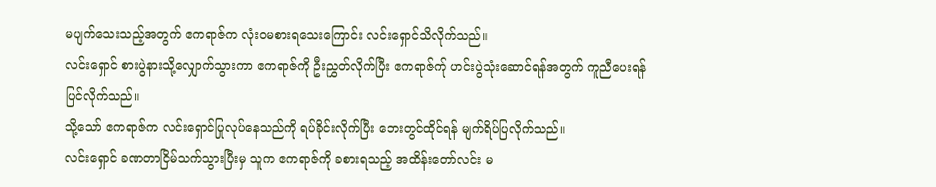မပျက်သေးသည့်အတွက် ဧကရာဇ်က လုံးဝမစားရသေးကြောင်း လင်းရှောင်သိလိုက်သည်။
လင်းရှောင် စားပွဲနားသို့လျှောက်သွားကာ ဧကရာဇ်ကို ဦးညွှတ်လိုက်ပြီး ဧကရာဇ်က်ု ဟင်းပွဲသုံးဆောင်ရန်အတွက် ကူညီပေးရန် ပြင်လိုက်သည်။
သို့သော် ဧကရာဇ်က လင်းရှောင်ပြုလုပ်နေသည်ကို ရပ်ခိုင်းလိုက်ပြီး ဘေးတွင်ထိုင်ရန် မျက်ရိပ်ပြလိုက်သည်။
လင်းရှောင် ခဏတာငြိမ်သက်သွားပြီးမှ သူက ဧကရာဇ်ကို ခစားရသည့် အထိန်းတော်လင်း မ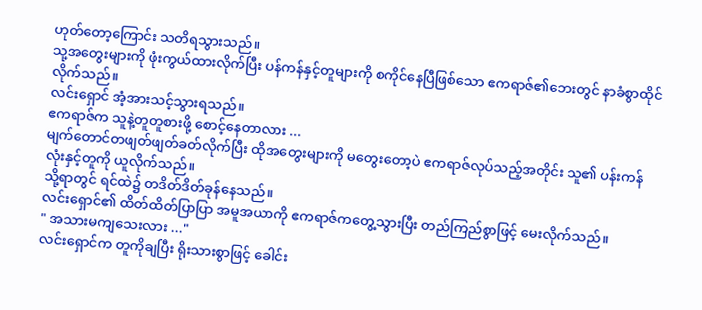ဟုတ်တော့ကြောင်း သတိရသွားသည်။
သု့အတွေးများကို ဖုံးကွယ်ထားလိုက်ပြီး ပန်ကန်နှင့်တူများကို စကိုင်နေပြီဖြစ်သော ဧကရာဇ်၏ဘေးတွင် နာခံစွာထိုင်လိုက်သည်။
လင်းရှောင် အံ့အားသင့်သွားရသည်။
ဧကရာဇ်က သူနဲ့တူတူစားဖို့ စောင့်နေတာလား ...
မျက်တောင်တဖျတ်ဖျတ်ခတ်လိုက်ပြီး ထိုအတွေးများကို မတွေးတော့ပဲ ဧကရာဇ်လုပ်သည့်အတိုင်း သူ၏ ပန်းကန်လုံးနှင့်တူကို ယူလိုက်သည်။
သို့ရာတွင် ရင်ထဲ၌ တဒိတ်ဒိတ်ခုန်နေသည်။
လင်းရှောင်၏ ထိတ်ထိတ်ပြာပြာ အမူအယာကို ဧကရာဇ်ကတွေ့သွားပြီး တည်ကြည်စွာဖြင့် မေးလိုက်သည်။
" အသားမကျသေးလား ..."
လင်းရှောင်က တူကိုချပြီး ရိုးသားစွာဖြင့် ခေါင်း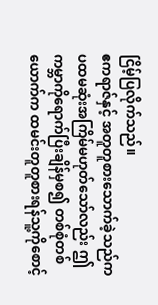ငြိမ့်ပြလိုက်သည်။
ဧကရာဇ်နှင့် အတူတူစားသောက်ခဲ့သည်က ပထမဆုံးအကြိမ်မဟုတ်သော်လည်း ဤကမ္ဘာကိုရောက်ပြီးချိန်မှစ၍ တစ်စုံတစ်ယောက်က ထမင်းတူတူစားရန်သူ့ကိုစောင့်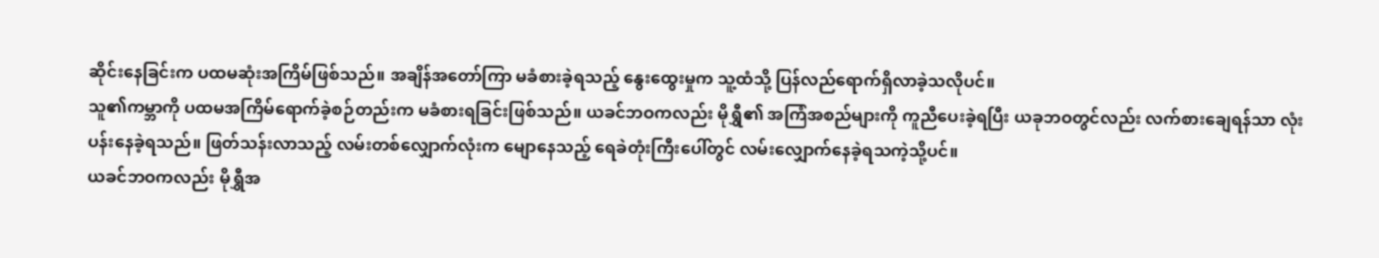ဆိုင်းနေခြင်းက ပထမဆုံးအကြိမ်ဖြစ်သည်။ အချိန်အတော်ကြာ မခံစားခဲ့ရသည့် နွေးထွေးမှုက သူ့ထံသို့ ပြန်လည်ရောက်ရှိလာခဲ့သလိုပင်။
သူ၏ကမ္ဘာကို ပထမအကြိမ်ရောက်ခဲ့စဉ်တည်းက မခံစားရခြင်းဖြစ်သည်။ ယခင်ဘဝကလည်း မိုရွှီ၏ အကြံအစည်များကို ကူညီပေးခဲ့ရပြီး ယခုဘဝတွင်လည်း လက်စားချေရန်သာ လုံးပန်းနေခဲ့ရသည်။ ဖြတ်သန်းလာသည့် လမ်းတစ်လျှောက်လုံးက မျောနေသည့် ရေခဲတုံးကြီးပေါ်တွင် လမ်းလျှောက်နေခဲ့ရသကဲ့သို့ပင်။
ယခင်ဘဝကလည်း မိုရွှီအ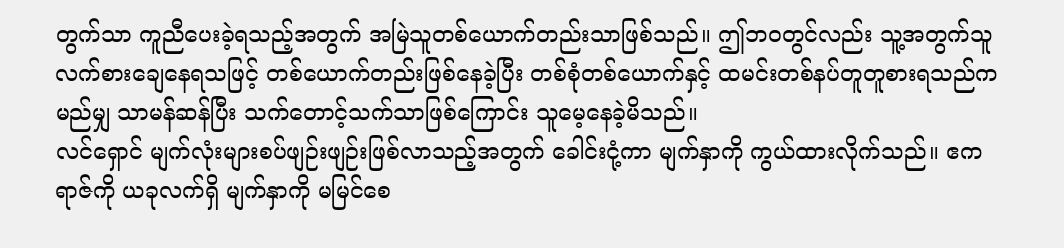တွက်သာ ကူညီပေးခဲ့ရသည့်အတွက် အမြဲသူတစ်ယောက်တည်းသာဖြစ်သည်။ ဤဘဝတွင်လည်း သူ့အတွက်သူ လက်စားချေနေရသဖြင့် တစ်ယောက်တည်းဖြစ်နေခဲ့ပြီး တစ်စုံတစ်ယောက်နှင့် ထမင်းတစ်နပ်တူတူစားရသည်က မည်မျှ သာမန်ဆန်ပြီး သက်တောင့်သက်သာဖြစ်ကြောင်း သူမေ့နေခဲ့မိသည်။
လင်ရှောင် မျက်လုံးများစပ်ဖျဉ်းဖျဉ်းဖြစ်လာသည့်အတွက် ခေါင်းငုံ့ကာ မျက်နှာကို ကွယ်ထားလိုက်သည်။ ဧကရာဇ်ကို ယခုလက်ရှိ မျက်နှာကို မမြင်စေ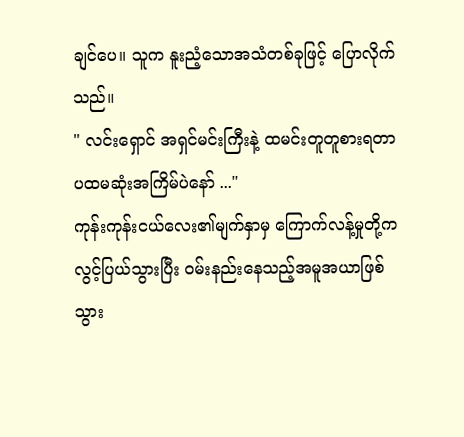ချင်ပေ။ သူက နူးညံ့သောအသံတစ်ခုဖြင့် ပြောလိုက်သည်။
" လင်းရှောင် အရှင်မင်းကြီးနဲ့ ထမင်းတူတူစားရတာ ပထမဆုံးအကြိမ်ပဲနော် ..."
ကုန်းကုန်းငယ်လေး၏မျက်နှာမှ ကြောက်လန့်မှုတို့က လွင့်ပြယ်သွားပြီး ဝမ်းနည်းနေသည့်အမူအယာဖြစ်သွား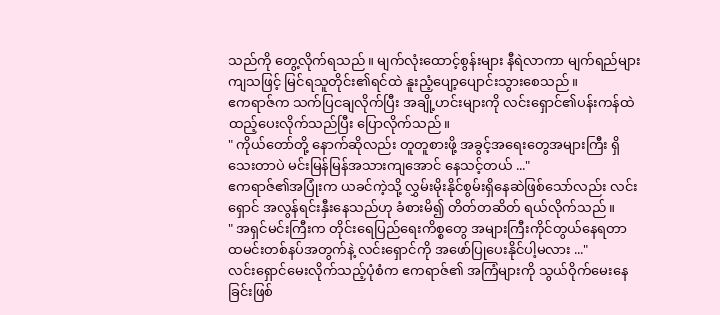သည်ကို တွေ့လိုက်ရသည်။ မျက်လုံးထောင့်စွန်းများ နီရဲလာကာ မျက်ရည်များကျသဖြင့် မြင်ရသူတိုင်း၏ရင်ထဲ နူးညံ့ပျော့ပျောင်းသွားစေသည်။
ဧကရာဇ်က သက်ပြငချလိုက်ပြီး အချို့ဟင်းများကို လင်းရှောင်၏ပန်းကန်ထဲ ထည့်ပေးလိုက်သည်ပြီး ပြောလိုက်သည်။
" ကိုယ်တော်တို့ နောက်ဆိုလည်း တူတူစားဖို့ အခွင့်အရေးတွေအများကြီး ရှိသေးတာပဲ မင်းမြန်မြန်အသားကျအောင် နေသင့်တယ် ..."
ဧကရာဇ်၏အပြုံးက ယခင်ကဲ့သို့ လွှမ်းမိုးနိုင်စွမ်းရှိနေဆဲဖြစ်သော်လည်း လင်းရှောင် အလွန်ရင်းနှီးနေသည်ဟု ခံစားမိ၍ တိတ်တဆိတ် ရယ်လိုက်သည်။
" အရှင်မင်းကြီးက တိုင်းရေပြည်ရေးကိစ္စတွေ အများကြီးကိုင်တွယ်နေရတာ ထမင်းတစ်နပ်အတွက်နဲ့ လင်းရှောင်ကို အဖော်ပြုပေးနိုင်ပါ့မလား ..."
လင်းရှောင်မေးလိုက်သည့်ပုံစံက ဧကရာဇ်၏ အကြံများကို သွယ်ဝိုက်မေးနေခြင်းဖြစ်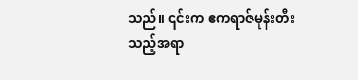သည်။ ၎င်းက ဧကရာဇ်မုန်းတီးသည့်အရာ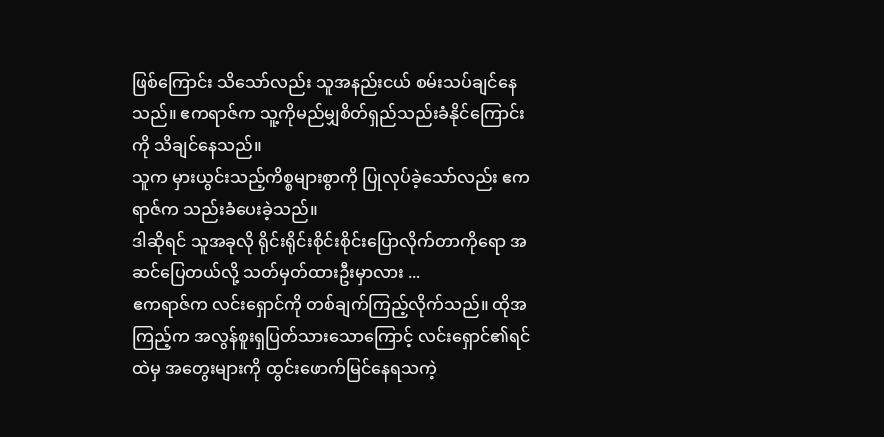ဖြစ်ကြောင်း သိသော်လည်း သူအနည်းငယ် စမ်းသပ်ချင်နေသည်။ ဧကရာဇ်က သူ့ကိုမည်မျှစိတ်ရှည်သည်းခံနိုင်ကြောင်းကို သိချင်နေသည်။
သူက မှားယွင်းသည့်ကိစ္စများစွာကို ပြုလုပ်ခဲ့သော်လည်း ဧကရာဇ်က သည်းခံပေးခဲ့သည်။
ဒါဆိုရင် သူအခုလို ရိုင်းရိုင်းစိုင်းစိုင်းပြောလိုက်တာကိုရော အဆင်ပြေတယ်လို့ သတ်မှတ်ထားဦးမှာလား ...
ဧကရာဇ်က လင်းရှောင်ကို တစ်ချက်ကြည့်လိုက်သည်။ ထိုအကြည့်က အလွန်စူးရှပြတ်သားသောကြောင့် လင်းရှောင်၏ရင်ထဲမှ အတွေးများကို ထွင်းဖောက်မြင်နေရသကဲ့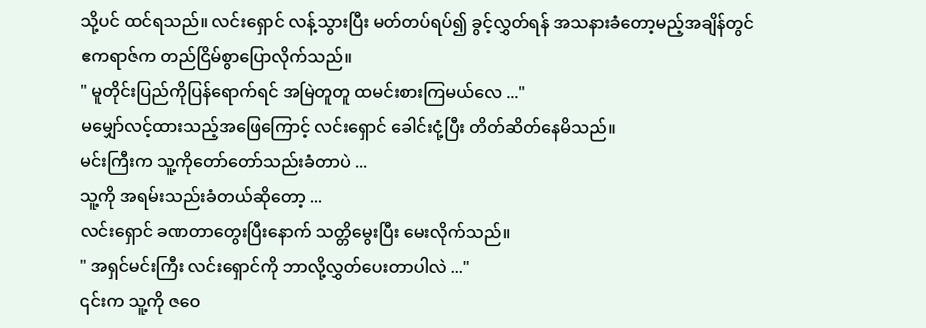သို့ပင် ထင်ရသည်။ လင်းရှောင် လန့်သွားပြီး မတ်တပ်ရပ်၍ ခွင့်လွှတ်ရန် အသနားခံတော့မည့်အချိန်တွင် ဧကရာဇ်က တည်ငြိမ်စွာပြောလိုက်သည်။
" မူတိုင်းပြည်ကိုပြန်ရောက်ရင် အမြဲတူတူ ထမင်းစားကြမယ်လေ ..."
မမျှော်လင့်ထားသည့်အဖြေကြောင့် လင်းရှောင် ခေါင်းငုံ့ပြီး တိတ်ဆိတ်နေမိသည်။
မင်းကြီးက သူ့ကိုတော်တော်သည်းခံတာပဲ ...
သူ့ကို အရမ်းသည်းခံတယ်ဆိုတော့ ...
လင်းရှောင် ခဏတာတွေးပြီးနောက် သတ္တိမွေးပြီး မေးလိုက်သည်။
" အရှင်မင်းကြီး လင်းရှောင်ကို ဘာလို့လွှတ်ပေးတာပါလဲ ..."
၎င်းက သူ့ကို ဇဝေ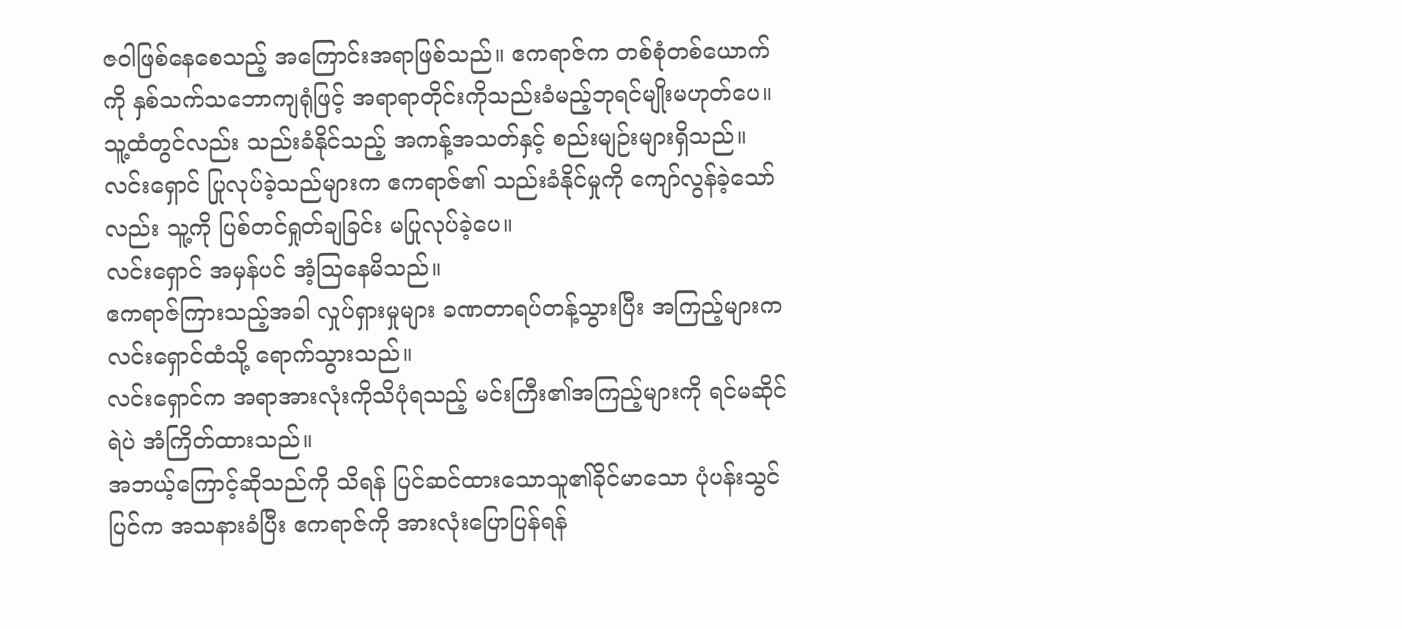ဇဝါဖြစ်နေစေသည့် အကြောင်းအရာဖြစ်သည်။ ဧကရာဇ်က တစ်စုံတစ်ယောက်ကို နှစ်သက်သဘောကျရုံဖြင့် အရာရာတိုင်းကိုသည်းခံမည့်ဘုရင်မျိုးမဟုတ်ပေ။
သူ့ထံတွင်လည်း သည်းခံနိုင်သည့် အကန့်အသတ်နှင့် စည်းမျဉ်းများရှိသည်။ လင်းရှောင် ပြုလုပ်ခဲ့သည်များက ဧကရာဇ်၏ သည်းခံနိုင်မှုကို ကျော်လွန်ခဲ့သော်လည်း သူ့ကို ပြစ်တင်ရှုတ်ချခြင်း မပြုလုပ်ခဲ့ပေ။
လင်းရှောင် အမှန်ပင် အံ့ဩနေမိသည်။
ဧကရာဇ်ကြားသည့်အခါ လှုပ်ရှားမှုများ ခဏတာရပ်တန့်သွားပြီး အကြည့်များက လင်းရှောင်ထံသို့ ရောက်သွားသည်။
လင်းရှောင်က အရာအားလုံးကိုသိပုံရသည့် မင်းကြီး၏အကြည့်များကို ရင်မဆိုင်ရဲပဲ အံကြိတ်ထားသည်။
အဘယ့်ကြောင့်ဆိုသည်ကို သိရန် ပြင်ဆင်ထားသောသူ၏ခိုင်မာသော ပုံပန်းသွင်ပြင်က အသနားခံပြီး ဧကရာဇ်ကို အားလုံးပြောပြန်ရန်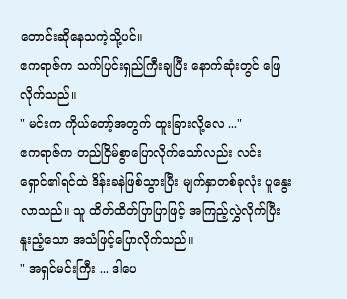တောင်းဆိုနေသကဲ့သို့ပင်။
ဧကရာဇ်က သက်ပြင်းရှည်ကြီးချပြီး နောက်ဆုံးတွင် ဖြေလိုက်သည်။
" မင်းက ကိုယ်တော့်အတွက် ထူးခြားလို့လေ ..."
ဧကရာဇ်က တည်ငြိမ်စွာပြောလိုက်သော်လည်း လင်းရှောင်၏ရင်ထဲ ဒိန်းခနဲဖြစ်သွားပြီး မျက်နှာတစ်ခုလုံး ပူနွေးလာသည်။ သူ ထိတ်ထိတ်ပြာပြာဖြင့် အကြည့်လွှဲလိုက်ပြီး နူးညံ့သော အသံဖြင့်ပြောလိုက်သည်။
" အရှင်မင်းကြီး ... ဒါပေ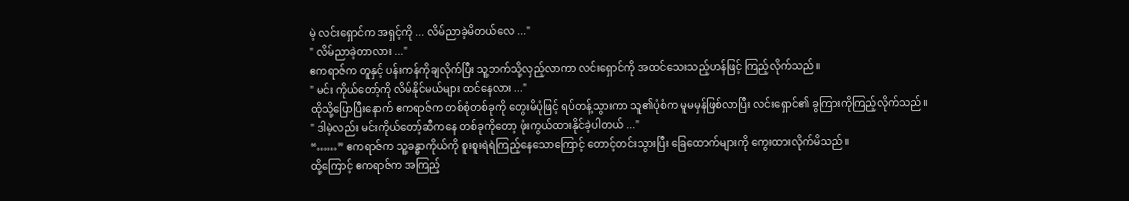မဲ့ လင်းရှောင်က အရှင့်ကို ... လိမ်ညာခဲ့မိတယ်လေ ..."
" လိမ်ညာခဲ့တာလား ..."
ဧကရာဇ်က တူနှင့် ပန်းကန်ကိုချလိုက်ပြီး သူ့ဘက်သို့လှည့်လာကာ လင်းရှောင်ကို အထင်သေးသည့်ဟန်ဖြင့် ကြည့်လိုက်သည်။
" မင်း ကိုယ်တော့်ကို လိမ်နိုင်မယ်များ ထင်နေလား ..."
ထိုသို့ပြောပြီးနောက် ဧကရာဇ်က တစ်စုံတစ်ခုကို တွေးမိပုံဖြင့် ရပ်တန့်သွားကာ သူ၏ပုံစံက မူမမှန်ဖြစ်လာပြီး လင်းရှောင်၏ ခွကြားကိုကြည့်လိုက်သည်။
" ဒါမဲ့လည်း မင်းကိုယ်တော့်ဆီကနေ တစ်ခုကိုတော့ ဖုံးကွယ်ထားနိုင်ခဲ့ပါတယ် ..."
“……” ဧကရာဇ်က သူ့ခန္ဓာကိုယ်ကို စူးစူးရဲရဲကြည့်နေသောကြောင့် တောင့်တင်းသွားပြီး ခြေထောက်များကို ကွေးထားလိုက်မိသည်။
ထို့ကြောင့် ဧကရာဇ်က အကြည့်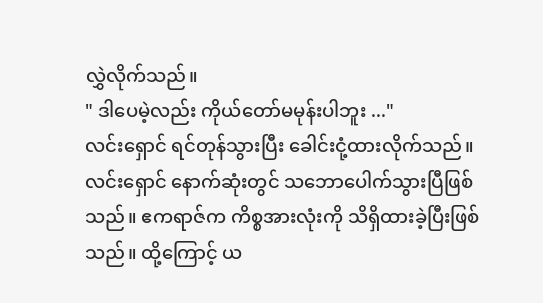လွှဲလိုက်သည်။
" ဒါပေမဲ့လည်း ကိုယ်တော်မမုန်းပါဘူး ..."
လင်းရှောင် ရင်တုန်သွားပြီး ခေါင်းငုံ့ထားလိုက်သည်။
လင်းရှောင် နောက်ဆုံးတွင် သဘောပေါက်သွားပြီဖြစ်သည်။ ဧကရာဇ်က ကိစ္စအားလုံးကို သိရှိထားခဲ့ပြီးဖြစ်သည်။ ထို့ကြောင့် ယ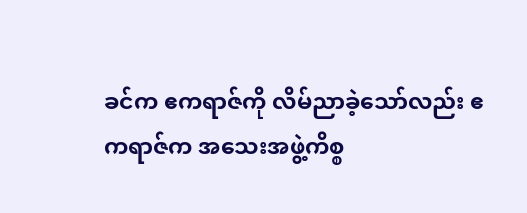ခင်က ဧကရာဇ်ကို လိမ်ညာခဲ့သော်လည်း ဧကရာဇ်က အသေးအဖွဲ့ကိစ္စ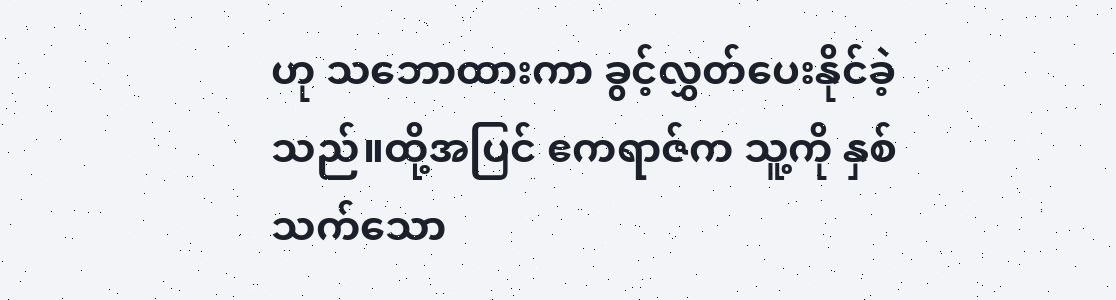ဟု သဘောထားကာ ခွင့်လွှတ်ပေးနိုင်ခဲ့သည်။ထို့အပြင် ဧကရာဇ်က သူ့ကို နှစ်သက်သော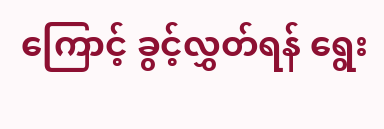ကြောင့် ခွင့်လွှတ်ရန် ရွေး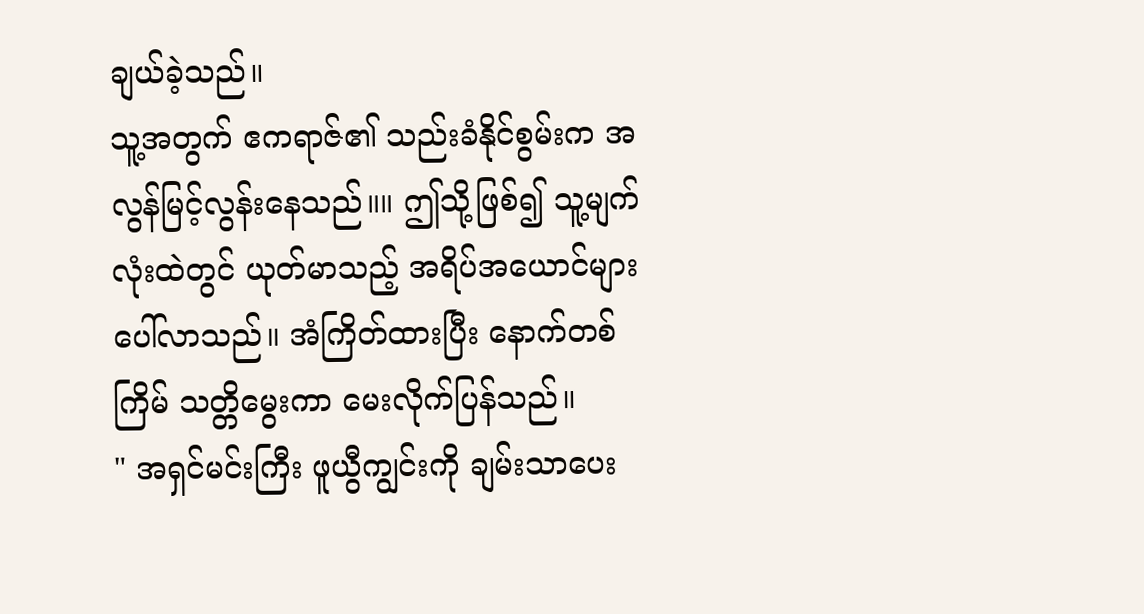ချယ်ခဲ့သည်။
သူ့အတွက် ဧကရာဇ်၏ သည်းခံနိုင်စွမ်းက အလွန်မြင့်လွန်းနေသည်။။ ဤသို့ဖြစ်၍ သူ့မျက်လုံးထဲတွင် ယုတ်မာသည့် အရိပ်အယောင်များ ပေါ်လာသည်။ အံကြိတ်ထားပြီး နောက်တစ်ကြိမ် သတ္တိမွေးကာ မေးလိုက်ပြန်သည်။
" အရှင်မင်းကြီး ဖူယွီကျွင်းကို ချမ်းသာပေး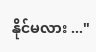နိုင်မလား ..."